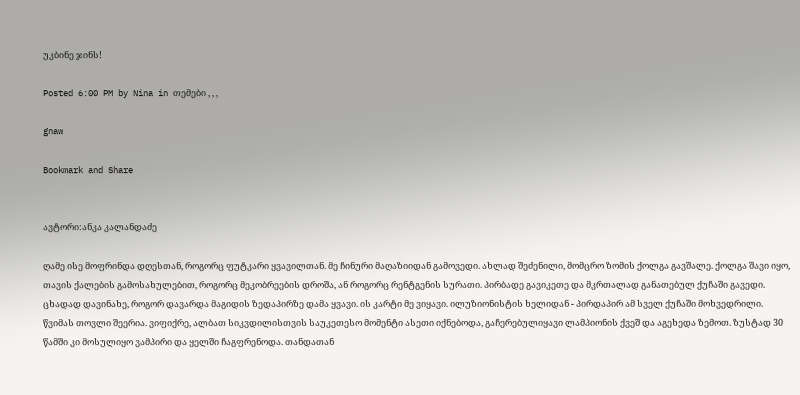უკბინე ჯინს!

Posted 6:00 PM by Nina in თემები , , ,

gnaw

Bookmark and Share


ავტორი:ანკა კალანდაძე

ღამე ისე მოფრინდა დღესთან, როგორც ფუტკარი ყვავილთან. მე ჩინური მაღაზიიდან გამოვედი. ახლად შეძენილი, მომცრო ზომის ქოლგა გავშალე. ქოლგა შავი იყო, თავის ქალების გამოსახულებით, როგორც მეკობრეების დროშა, ან როგორც რენტგენის სურათი. პირბადე გავიკეთე და მკრთალად განათებულ ქუჩაში გავედი. ცხადად დავინახე, როგორ დავარდა მაგიდის ზედაპირზე დამა ყვავი. ის კარტი მე ვიყავი. ილუზიონისტის ხელიდან - პირდაპირ ამ სველ ქუჩაში მოხვედრილი.
წვიმას თოვლი შეერია. ვიფიქრე, ალბათ სიკვდილისთვის საუკეთესო მომენტი ასეთი იქნებოდა, გაჩერებულიყავი ლამპიონის ქვეშ და აგეხედა ზემოთ. ზუსტად 30 წამში კი მოსულიყო ვამპირი და ყელში ჩაგფრენოდა. თანდათან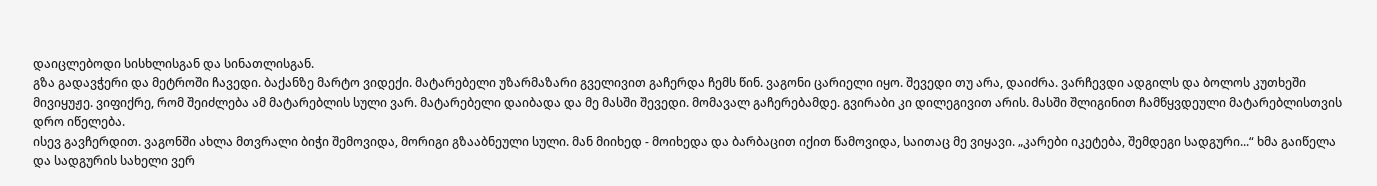დაიცლებოდი სისხლისგან და სინათლისგან.
გზა გადავჭერი და მეტროში ჩავედი. ბაქანზე მარტო ვიდექი. მატარებელი უზარმაზარი გველივით გაჩერდა ჩემს წინ. ვაგონი ცარიელი იყო. შევედი თუ არა, დაიძრა. ვარჩევდი ადგილს და ბოლოს კუთხეში მივიყუჟე. ვიფიქრე, რომ შეიძლება ამ მატარებლის სული ვარ. მატარებელი დაიბადა და მე მასში შევედი. მომავალ გაჩერებამდე. გვირაბი კი დილეგივით არის. მასში შლიგინით ჩამწყვდეული მატარებლისთვის დრო იწელება.
ისევ გავჩერდით. ვაგონში ახლა მთვრალი ბიჭი შემოვიდა, მორიგი გზააბნეული სული. მან მიიხედ - მოიხედა და ბარბაცით იქით წამოვიდა, საითაც მე ვიყავი. „კარები იკეტება, შემდეგი სადგური...“ ხმა გაიწელა და სადგურის სახელი ვერ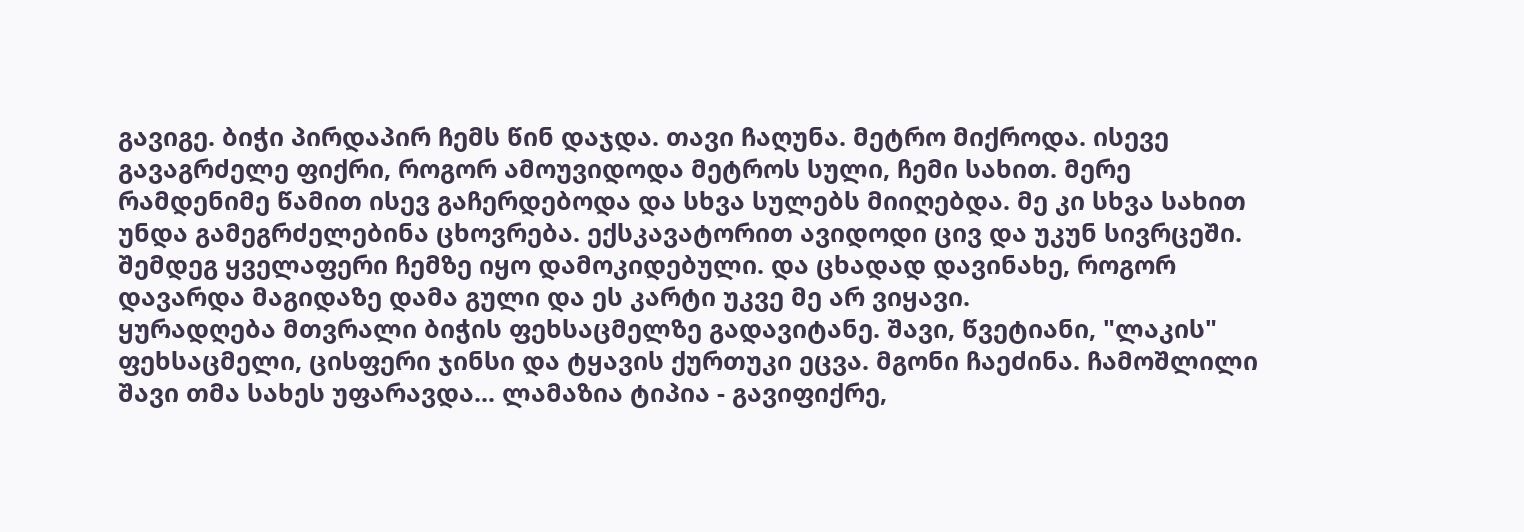გავიგე. ბიჭი პირდაპირ ჩემს წინ დაჯდა. თავი ჩაღუნა. მეტრო მიქროდა. ისევე გავაგრძელე ფიქრი, როგორ ამოუვიდოდა მეტროს სული, ჩემი სახით. მერე რამდენიმე წამით ისევ გაჩერდებოდა და სხვა სულებს მიიღებდა. მე კი სხვა სახით უნდა გამეგრძელებინა ცხოვრება. ექსკავატორით ავიდოდი ცივ და უკუნ სივრცეში. შემდეგ ყველაფერი ჩემზე იყო დამოკიდებული. და ცხადად დავინახე, როგორ დავარდა მაგიდაზე დამა გული და ეს კარტი უკვე მე არ ვიყავი.
ყურადღება მთვრალი ბიჭის ფეხსაცმელზე გადავიტანე. შავი, წვეტიანი, "ლაკის" ფეხსაცმელი, ცისფერი ჯინსი და ტყავის ქურთუკი ეცვა. მგონი ჩაეძინა. ჩამოშლილი შავი თმა სახეს უფარავდა... ლამაზია ტიპია - გავიფიქრე,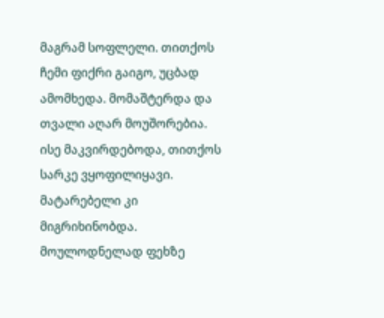მაგრამ სოფლელი. თითქოს ჩემი ფიქრი გაიგო, უცბად ამომხედა. მომაშტერდა და თვალი აღარ მოუშორებია. ისე მაკვირდებოდა, თითქოს სარკე ვყოფილიყავი. მატარებელი კი მიგრიხინობდა.
მოულოდნელად ფეხზე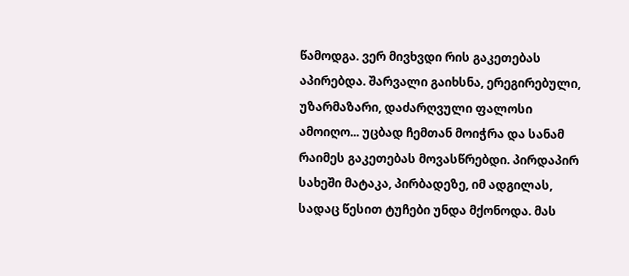წამოდგა. ვერ მივხვდი რის გაკეთებას აპირებდა. შარვალი გაიხსნა, ერეგირებული, უზარმაზარი, დაძარღვული ფალოსი ამოიღო... უცბად ჩემთან მოიჭრა და სანამ რაიმეს გაკეთებას მოვასწრებდი. პირდაპირ სახეში მატაკა, პირბადეზე, იმ ადგილას, სადაც წესით ტუჩები უნდა მქონოდა. მას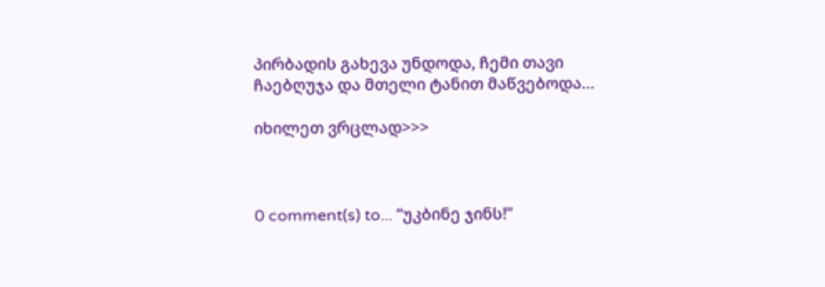პირბადის გახევა უნდოდა, ჩემი თავი ჩაებღუჯა და მთელი ტანით მაწვებოდა…

იხილეთ ვრცლად>>>



0 comment(s) to... “უკბინე ჯინს!”